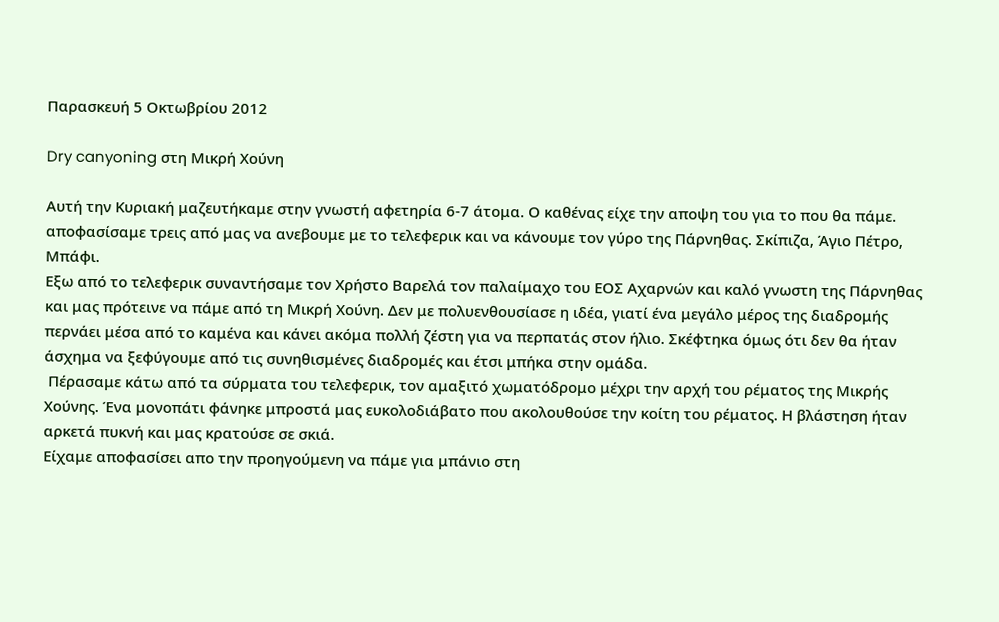Παρασκευή 5 Οκτωβρίου 2012

Dry canyoning στη Μικρή Χούνη

Αυτή την Κυριακή μαζευτήκαμε στην γνωστή αφετηρία 6-7 άτομα. Ο καθένας είχε την αποψη του για το που θα πάμε. αποφασίσαμε τρεις από μας να ανεβουμε με το τελεφερικ και να κάνουμε τον γύρο της Πάρνηθας. Σκίπιζα, Άγιο Πέτρο, Μπάφι.
Εξω από το τελεφερικ συναντήσαμε τον Χρήστο Βαρελά τον παλαίμαχο του ΕΟΣ Αχαρνών και καλό γνωστη της Πάρνηθας και μας πρότεινε να πάμε από τη Μικρή Χούνη. Δεν με πολυενθουσίασε η ιδέα, γιατί ένα μεγάλο μέρος της διαδρομής περνάει μέσα από το καμένα και κάνει ακόμα πολλή ζέστη για να περπατάς στον ήλιο. Σκέφτηκα όμως ότι δεν θα ήταν άσχημα να ξεφύγουμε από τις συνηθισμένες διαδρομές και έτσι μπήκα στην ομάδα.
 Πέρασαμε κάτω από τα σύρματα του τελεφερικ, τον αμαξιτό χωματόδρομο μέχρι την αρχή του ρέματος της Μικρής Χούνης. Ένα μονοπάτι φάνηκε μπροστά μας ευκολοδιάβατο που ακολουθούσε την κοίτη του ρέματος. Η βλάστηση ήταν αρκετά πυκνή και μας κρατούσε σε σκιά.
Είχαμε αποφασίσει απο την προηγούμενη να πάμε για μπάνιο στη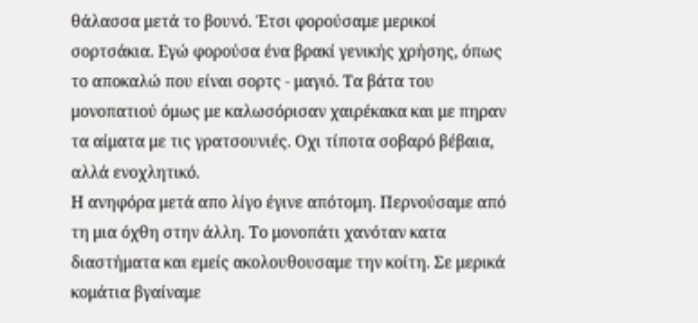θάλασσα μετά το βουνό. Έτσι φορούσαμε μερικοί σορτσάκια. Εγώ φορούσα ένα βρακί γενικής χρήσης, όπως το αποκαλώ που είναι σορτς - μαγιό. Τα βάτα του μονοπατιού όμως με καλωσόρισαν χαιρέκακα και με πηραν τα αίματα με τις γρατσουνιές. Οχι τίποτα σοβαρό βέβαια, αλλά ενοχλητικό.
Η ανηφόρα μετά απο λίγο έγινε απότομη. Περνούσαμε από τη μια όχθη στην άλλη. Το μονοπάτι χανόταν κατα διαστήματα και εμείς ακολουθουσαμε την κοίτη. Σε μερικά κομάτια βγαίναμε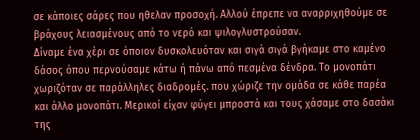σε κάποιες σάρες που ηθελαν προσοχή. Αλλού έπρεπε να αναρριχηθούμε σε βράχους λειασμένους από το νερό και ψιλογλυστρούσαν.
Δίναμε ένα χέρι σε όποιον δυσκολευόταν και σιγά σιγά βγήκαμε στο καμένο δάσος όπου περνούσαμε κάτω ή πάνω από πεσμένα δένδρα. Το μονοπάτι χωριζόταν σε παράλληλες διαδρομές. που χώριζε την ομάδα σε κάθε παρέα και άλλο μονοπάτι. Μερικοί είχαν φύγει μπροστά και τους χάσαμε στο δασάκι της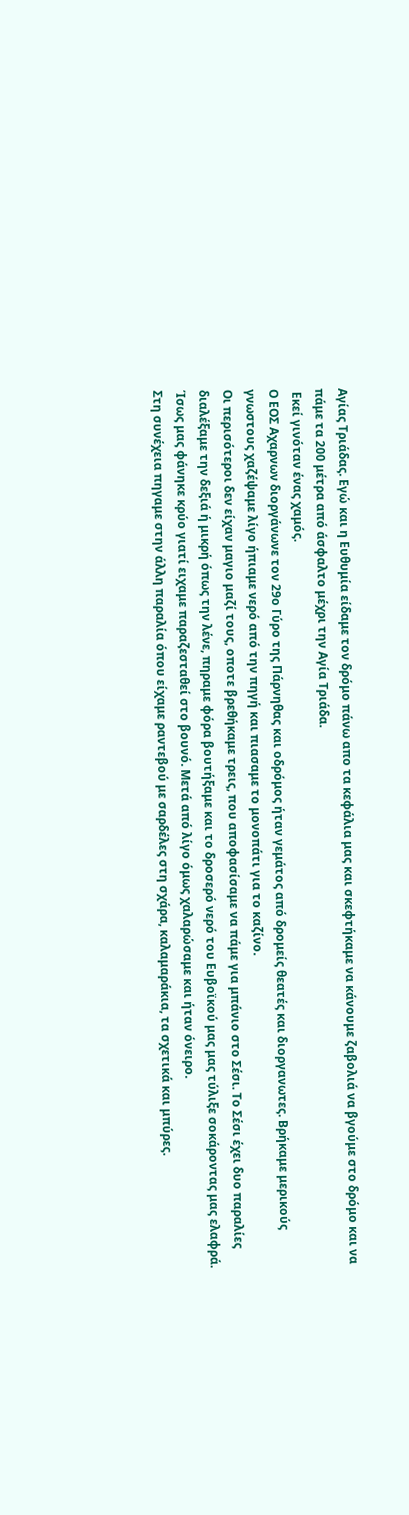Αγίας Τριάδας. Εγώ και η Ευθυμία είδαμε τον δρόμο πάνω απο τα κεφάλια μας και σκεφτήκαμε να κάνουμε ζαβολιά να βγούμε στο δρόμο και να πάμε τα 200 μέτρα από άσφαλτο μέχρι την Αγία Τριάδα.
 Εκεί γινόταν ένας χαμός.
Ο ΕΟΣ Αχαρνων διοργάνωνε τον 29ο Γύρο της Πάρνηθας και οδρόμος ήταν γεμάτος από δρομείς θεατές και διοργανωτες. Βρήκαμε μερικούς γνωστους χαζέψαμε λίγο ήπιαμε νερό από την πηγή και πιασαμε το μονοπάτι για το καζίνο.
Οι περισότεροι δεν είχαν μαγιο μαζί τους, οποτε βρεθήκαμε τρεις, που αποφασίσαμε να πάμε για μπάνιο στο Σέσι. Το Σέσι έχει δυο παραλίες διαλέξαμε την δεξιά ή μικρή όπως την λένε, πηραμε φόρα βουτήξαμε και το δροσερό νερό του Ευβοϊκού μας μας τύλιξε σοκάροντας μας ελαφρά. Ίσως μας φάνηκε κρύο γιατί ειχαμε παραζεσταθεί στο βουνό. Μετά από λίγο όμως χαλαρώσαμε και ήταν όνειρο.
Στη συνέχεια πηγαμε στην άλλη παραλία όπου είχαμε ραντεβού με σαρδέλες στη σχάρα, καλαμαράκια, τα σχετικά και μπύρες.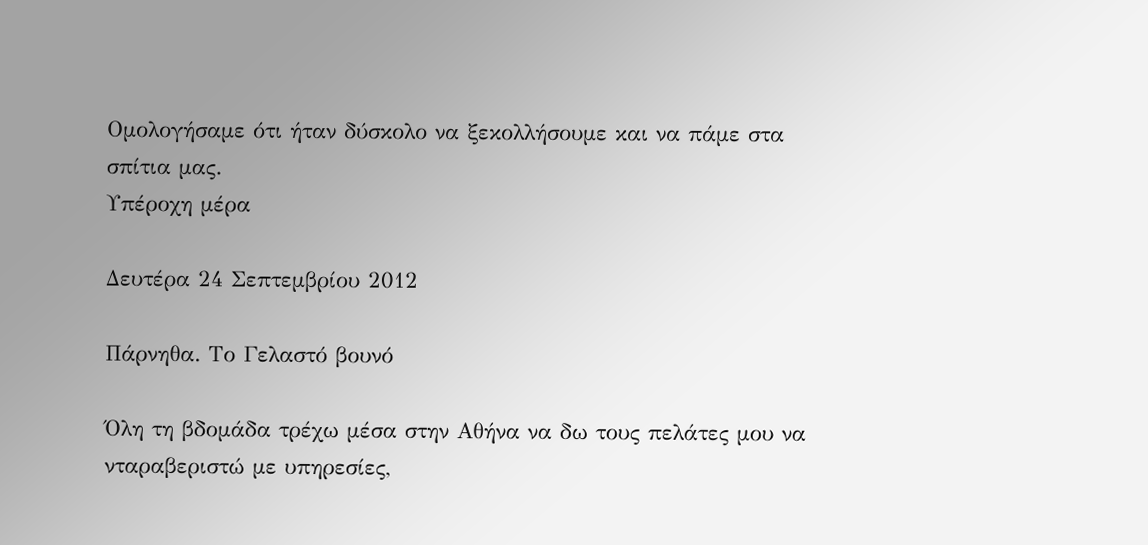Ομολογήσαμε ότι ήταν δύσκολο να ξεκολλήσουμε και να πάμε στα σπίτια μας.
Υπέροχη μέρα

Δευτέρα 24 Σεπτεμβρίου 2012

Πάρνηθα. Το Γελαστό βουνό

Όλη τη βδομάδα τρέχω μέσα στην Αθήνα να δω τους πελάτες μου να νταραβεριστώ με υπηρεσίες,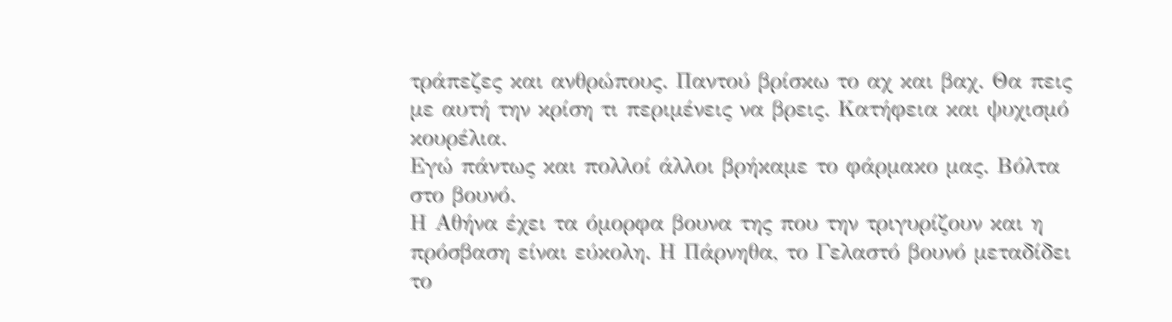τράπεζες και ανθρώπους. Παντού βρίσκω το αχ και βαχ. Θα πεις με αυτή την κρίση τι περιμένεις να βρεις. Κατήφεια και ψυχισμό κουρέλια.
Εγώ πάντως και πολλοί άλλοι βρήκαμε το φάρμακο μας. Βόλτα στο βουνό.
Η Αθήνα έχει τα όμορφα βουνα της που την τριγυρίζουν και η πρόσβαση είναι εύκολη. Η Πάρνηθα, το Γελαστό βουνό μεταδίδει το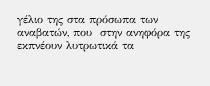γέλιο της στα πρόσωπα των αναβατών, που  στην ανηφόρα της εκπνέουν λυτρωτικά τα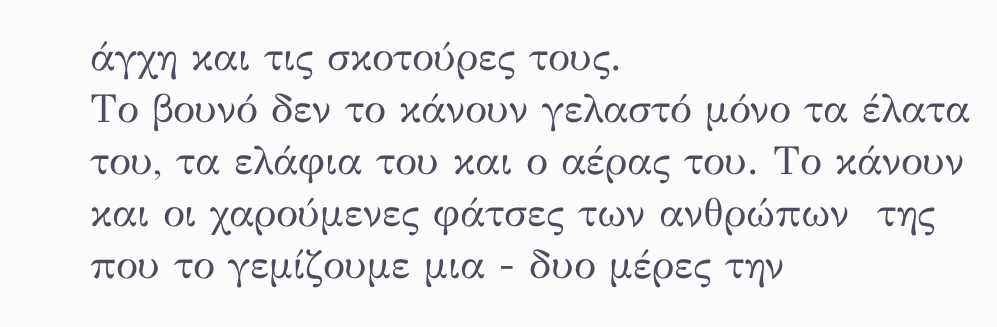άγχη και τις σκοτούρες τους.
Το βουνό δεν το κάνουν γελαστό μόνο τα έλατα του, τα ελάφια του και ο αέρας του. Το κάνουν και οι χαρούμενες φάτσες των ανθρώπων  της που το γεμίζουμε μια - δυο μέρες την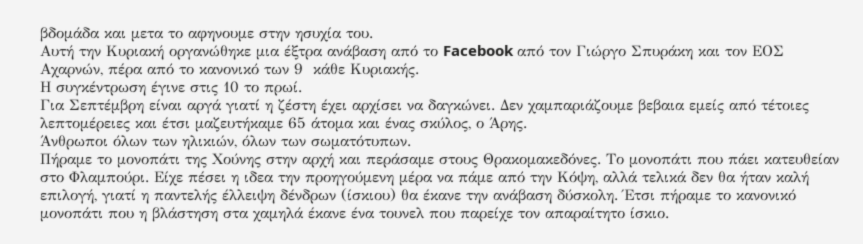βδομάδα και μετα το αφηνουμε στην ησυχία του.
Αυτή την Κυριακή οργανώθηκε μια έξτρα ανάβαση από το Facebook από τον Γιώργο Σπυράκη και τον ΕΟΣ Αχαρνών, πέρα από το κανονικό των 9  κάθε Κυριακής.
Η συγκέντρωση έγινε στις 10 το πρωί.
Για Σεπτέμβρη είναι αργά γιατί η ζέστη έχει αρχίσει να δαγκώνει. Δεν χαμπαριάζουμε βεβαια εμείς από τέτοιες λεπτομέρειες και έτσι μαζευτήκαμε 65 άτομα και ένας σκύλος, ο Άρης.
Άνθρωποι όλων των ηλικιών, όλων των σωματότυπων.
Πήραμε το μονοπάτι της Χούνης στην αρχή και περάσαμε στους Θρακομακεδόνες. Το μονοπάτι που πάει κατευθείαν στο Φλαμπούρι. Είχε πέσει η ιδεα την προηγούμενη μέρα να πάμε από την Κόψη, αλλά τελικά δεν θα ήταν καλή επιλογή, γιατί η παντελής έλλειψη δένδρων (ίσκιου) θα έκανε την ανάβαση δύσκολη. Έτσι πήραμε το κανονικό μονοπάτι που η βλάστηση στα χαμηλά έκανε ένα τουνελ που παρείχε τον απαραίτητο ίσκιο.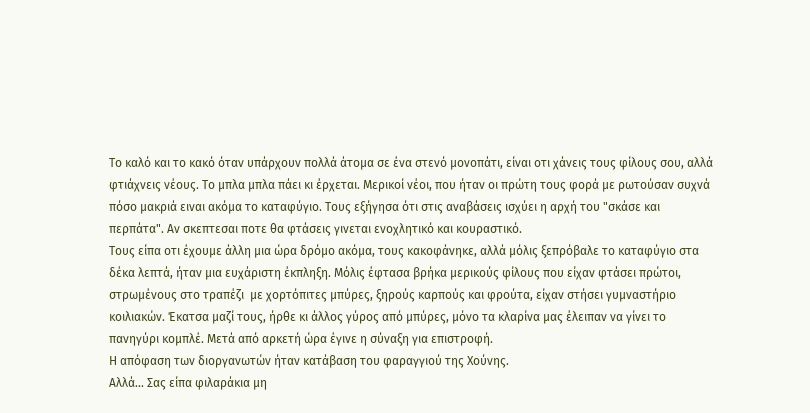Το καλό και το κακό όταν υπάρχουν πολλά άτομα σε ένα στενό μονοπάτι, είναι οτι χάνεις τους φίλους σου, αλλά φτιάχνεις νέους. Το μπλα μπλα πάει κι έρχεται. Μερικοί νέοι, που ήταν οι πρώτη τους φορά με ρωτούσαν συχνά πόσο μακριά ειναι ακόμα το καταφύγιο. Τους εξήγησα ότι στις αναβάσεις ισχύει η αρχή του "σκάσε και περπάτα". Αν σκεπτεσαι ποτε θα φτάσεις γινεται ενοχλητικό και κουραστικό.
Τους είπα οτι έχουμε άλλη μια ώρα δρόμο ακόμα, τους κακοφάνηκε, αλλά μόλις ξεπρόβαλε το καταφύγιο στα δέκα λεπτά, ήταν μια ευχάριστη έκπληξη. Μόλις έφτασα βρήκα μερικούς φίλους που είχαν φτάσει πρώτοι, στρωμένους στο τραπέζι  με χορτόπιτες μπύρες, ξηρούς καρπούς και φρούτα, είχαν στήσει γυμναστήριο κοιλιακών. Έκατσα μαζί τους, ήρθε κι άλλος γύρος από μπύρες, μόνο τα κλαρίνα μας έλειπαν να γίνει το πανηγύρι κομπλέ. Μετά από αρκετή ώρα έγινε η σύναξη για επιστροφή.
Η απόφαση των διοργανωτών ήταν κατάβαση του φαραγγιού της Χούνης.
Αλλά... Σας είπα φιλαράκια μη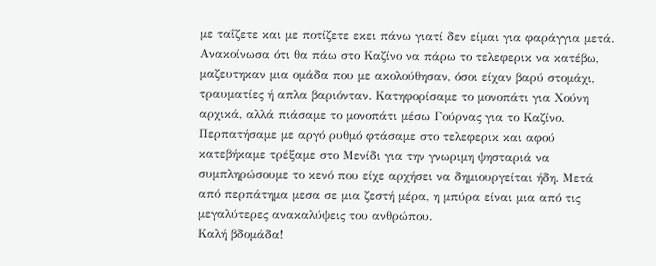με ταΐζετε και με ποτίζετε εκει πάνω γιατί δεν είμαι για φαράγγια μετά.
Ανακοίνωσα ότι θα πάω στο Καζίνο να πάρω το τελεφερικ να κατέβω, μαζευτηκαν μια ομάδα που με ακολούθησαν, όσοι είχαν βαρύ στομάχι, τραυματίες ή απλα βαριόνταν. Κατηφορίσαμε το μονοπάτι για Χούνη αρχικά, αλλά πιάσαμε το μονοπάτι μέσω Γούρνας για το Καζίνο.
Περπατήσαμε με αργό ρυθμό φτάσαμε στο τελεφερικ και αφού κατεβήκαμε τρέξαμε στο Μενίδι για την γνωριμη ψησταριά να συμπληρώσουμε το κενό που είχε αρχήσει να δημιουργείται ήδη. Μετά από περπάτημα μεσα σε μια ζεστή μέρα, η μπύρα είναι μια από τις μεγαλύτερες ανακαλύψεις του ανθρώπου.
Καλή βδομάδα!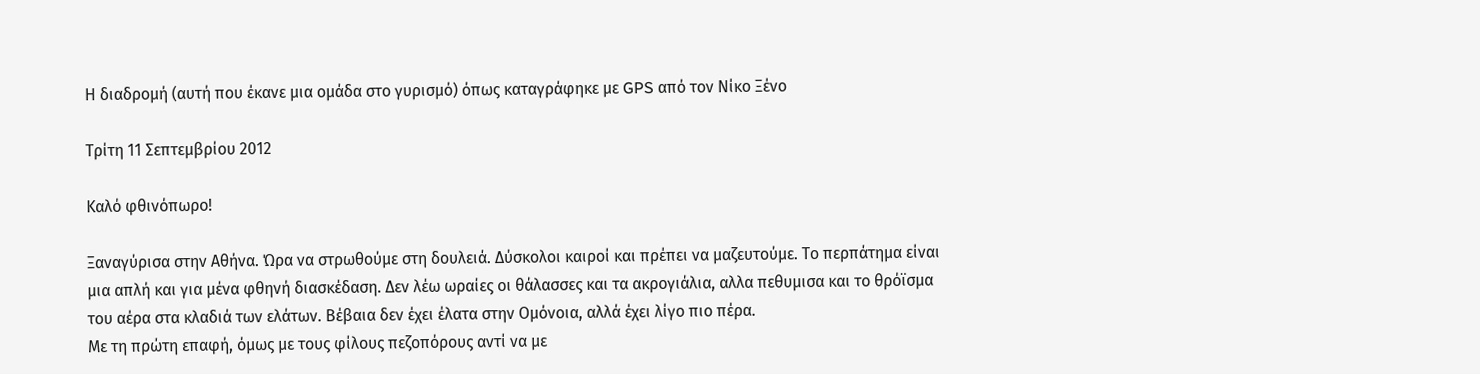Η διαδρομή (αυτή που έκανε μια ομάδα στο γυρισμό) όπως καταγράφηκε με GPS από τον Νίκο Ξένο

Τρίτη 11 Σεπτεμβρίου 2012

Καλό φθινόπωρο!

Ξαναγύρισα στην Αθήνα. Ώρα να στρωθούμε στη δουλειά. Δύσκολοι καιροί και πρέπει να μαζευτούμε. Το περπάτημα είναι μια απλή και για μένα φθηνή διασκέδαση. Δεν λέω ωραίες οι θάλασσες και τα ακρογιάλια, αλλα πεθυμισα και το θρόϊσμα του αέρα στα κλαδιά των ελάτων. Βέβαια δεν έχει έλατα στην Ομόνοια, αλλά έχει λίγο πιο πέρα.
Με τη πρώτη επαφή, όμως με τους φίλους πεζοπόρους αντί να με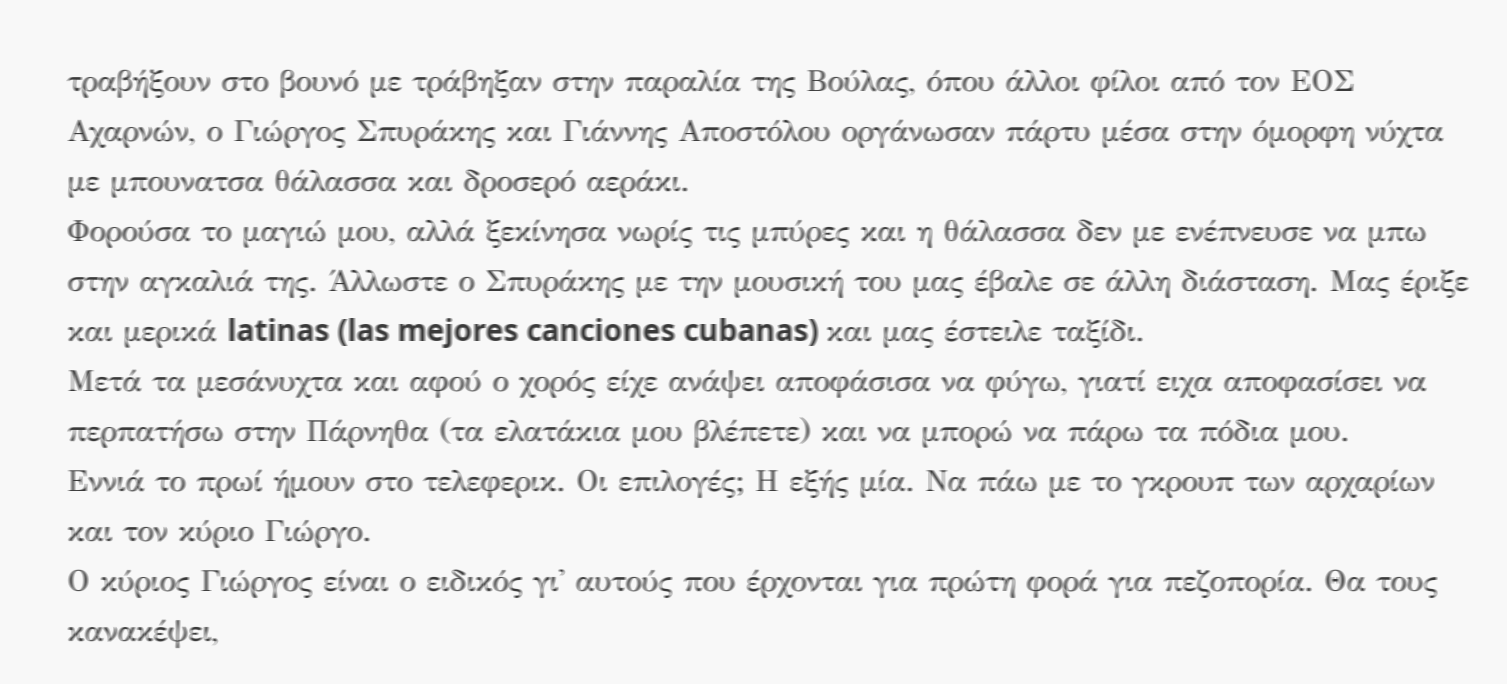τραβήξουν στο βουνό με τράβηξαν στην παραλία της Βούλας, όπου άλλοι φίλοι από τον ΕΟΣ Αχαρνών, ο Γιώργος Σπυράκης και Γιάννης Αποστόλου οργάνωσαν πάρτυ μέσα στην όμορφη νύχτα με μπουνατσα θάλασσα και δροσερό αεράκι.
Φορούσα το μαγιώ μου, αλλά ξεκίνησα νωρίς τις μπύρες και η θάλασσα δεν με ενέπνευσε να μπω στην αγκαλιά της. Άλλωστε ο Σπυράκης με την μουσική του μας έβαλε σε άλλη διάσταση. Μας έριξε και μερικά latinas (las mejores canciones cubanas) και μας έστειλε ταξίδι.
Μετά τα μεσάνυχτα και αφού ο χορός είχε ανάψει αποφάσισα να φύγω, γιατί ειχα αποφασίσει να περπατήσω στην Πάρνηθα (τα ελατάκια μου βλέπετε) και να μπορώ να πάρω τα πόδια μου.
Εννιά το πρωί ήμουν στο τελεφερικ. Οι επιλογές; Η εξής μία. Να πάω με το γκρουπ των αρχαρίων και τον κύριο Γιώργο.
Ο κύριος Γιώργος είναι ο ειδικός γι' αυτούς που έρχονται για πρώτη φορά για πεζοπορία. Θα τους κανακέψει,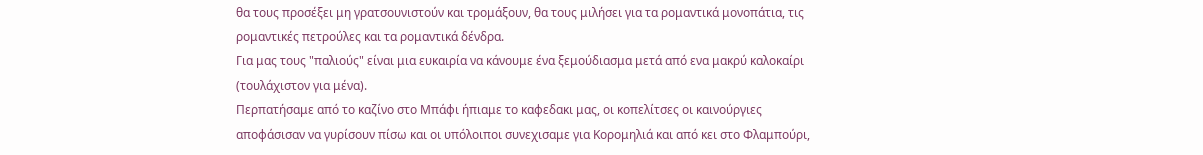θα τους προσέξει μη γρατσουνιστούν και τρομάξουν, θα τους μιλήσει για τα ρομαντικά μονοπάτια, τις ρομαντικές πετρούλες και τα ρομαντικά δένδρα.
Για μας τους "παλιούς" είναι μια ευκαιρία να κάνουμε ένα ξεμούδιασμα μετά από ενα μακρύ καλοκαίρι (τουλάχιστον για μένα).
Περπατήσαμε από το καζίνο στο Μπάφι ήπιαμε το καφεδακι μας, οι κοπελίτσες οι καινούργιες αποφάσισαν να γυρίσουν πίσω και οι υπόλοιποι συνεχισαμε για Κορομηλιά και από κει στο Φλαμπούρι,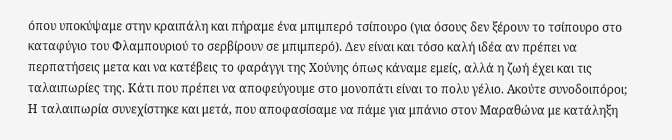όπου υποκύψαμε στην κραιπάλη και πήραμε ένα μπιμπερό τσίπουρο (για όσους δεν ξέρουν το τσίπουρο στο καταφύγιο του Φλαμπουριού το σερβίρουν σε μπιμπερό). Δεν είναι και τόσο καλή ιδέα αν πρέπει να περπατήσεις μετα και να κατέβεις το φαράγγι της Χούνης όπως κάναμε εμείς, αλλά η ζωή έχει και τις ταλαιπωρίες της. Κάτι που πρέπει να αποφεύγουμε στο μονοπάτι είναι το πολυ γέλιο. Ακούτε συνοδοιπόροι; Η ταλαιπωρία συνεχίστηκε και μετά, που αποφασίσαμε να πάμε για μπάνιο στον Μαραθώνα με κατάληξη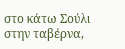στο κάτω Σούλι στην ταβέρνα,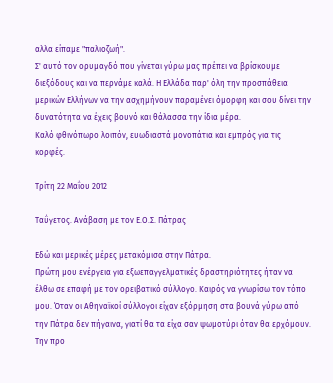αλλα είπαμε "παλιοζωή".
Σ' αυτό τον ορυμαγδό που γίνεται γύρω μας πρέπει να βρίσκουμε διεξόδους και να περνάμε καλά. Η Ελλάδα παρ' όλη την προσπάθεια μερικών Ελλήνων να την ασχημήνουν παραμένει όμορφη και σου δίνει την δυνατότητα να έχεις βουνό και θάλασσα την ίδια μέρα.
Καλό φθινόπωρο λοιπόν, ευωδιαστά μονοπάτια και εμπρός για τις κορφές.

Τρίτη 22 Μαΐου 2012

Ταΰγετος. Ανάβαση με τον Ε.Ο.Σ. Πάτρας

Εδώ και μερικές μέρες μετακόμισα στην Πάτρα.
Πρώτη μου ενέργεια για εξωεπαγγελματικές δραστηριότητες ήταν να έλθω σε επαφή με τον ορειβατικό σύλλογο. Καιρός να γνωρίσω τον τόπο μου. Όταν οι Αθηναϊκοί σύλλογοι είχαν εξόρμηση στα βουνά γύρω από την Πάτρα δεν πήγαινα, γιατί θα τα είχα σαν ψωμοτύρι όταν θα ερχόμουν. Την προ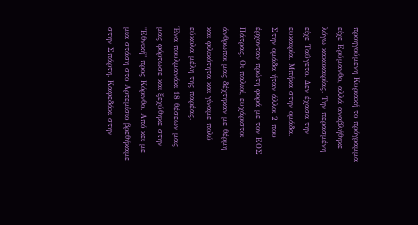προηγούμενη Κυριακή το πρόγραμμα είχε Ερύμανθο, αλλά αναβλήθηκε λόγω κακοκαιρίας. Την περασμένη είχε Ταΰγετο. Δεν έχασα την ευκαιρία. Μπήκα στην ομάδα.
Στην ομάδα ήταν άλλοι 2 που έρχονταν πρώτη φορά με τον ΕΟΣ Πάτρας. Οι παλιοί, ευχάριστοι άνθρωποι μας δέχτηκαν με θέρμη και φιλικότητα και γίναμε πολύ εύκολα μέλη της παρέας.
Ένα πουλμανάκι 18 θέσεων μας μας φόρτωσε και ξεχύθηκε στην "Εθνική" προς Κόρινθο. Από κει με μια στάση στο Αρτεμίσιο βρεθήκαμε στην Σπάρτη. Καφεδάκι στην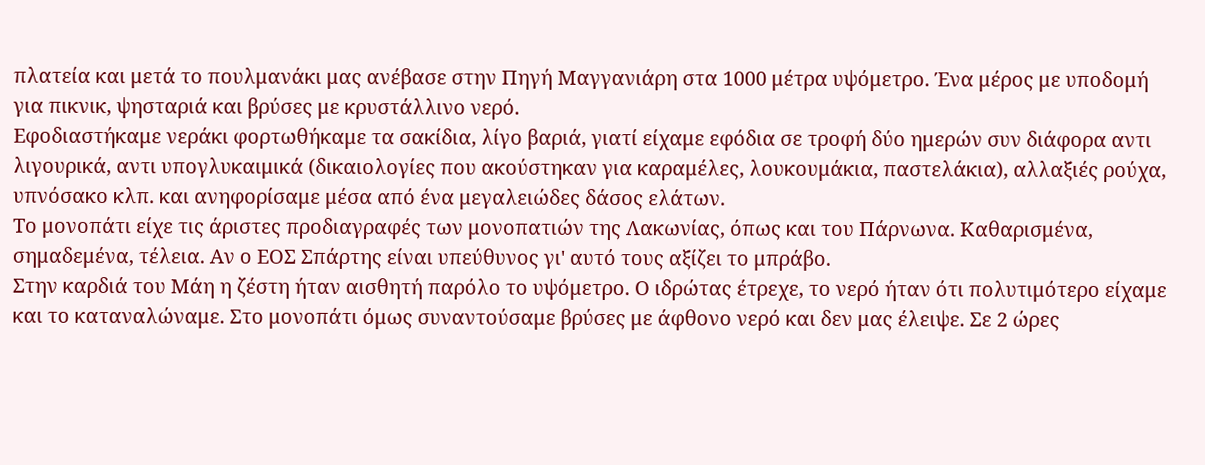πλατεία και μετά το πουλμανάκι μας ανέβασε στην Πηγή Μαγγανιάρη στα 1000 μέτρα υψόμετρο. Ένα μέρος με υποδομή για πικνικ, ψησταριά και βρύσες με κρυστάλλινο νερό.
Εφοδιαστήκαμε νεράκι φορτωθήκαμε τα σακίδια, λίγο βαριά, γιατί είχαμε εφόδια σε τροφή δύο ημερών συν διάφορα αντι λιγουρικά, αντι υπογλυκαιμικά (δικαιολογίες που ακούστηκαν για καραμέλες, λουκουμάκια, παστελάκια), αλλαξιές ρούχα, υπνόσακο κλπ. και ανηφορίσαμε μέσα από ένα μεγαλειώδες δάσος ελάτων.
Το μονοπάτι είχε τις άριστες προδιαγραφές των μονοπατιών της Λακωνίας, όπως και του Πάρνωνα. Καθαρισμένα, σημαδεμένα, τέλεια. Αν ο ΕΟΣ Σπάρτης είναι υπεύθυνος γι' αυτό τους αξίζει το μπράβο.
Στην καρδιά του Μάη η ζέστη ήταν αισθητή παρόλο το υψόμετρο. Ο ιδρώτας έτρεχε, το νερό ήταν ότι πολυτιμότερο είχαμε και το καταναλώναμε. Στο μονοπάτι όμως συναντούσαμε βρύσες με άφθονο νερό και δεν μας έλειψε. Σε 2 ώρες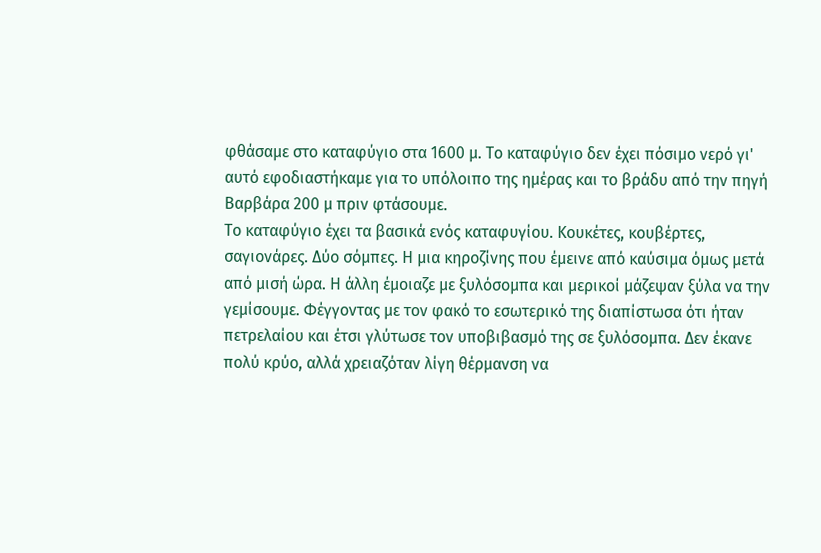φθάσαμε στο καταφύγιο στα 1600 μ. Το καταφύγιο δεν έχει πόσιμο νερό γι' αυτό εφοδιαστήκαμε για το υπόλοιπο της ημέρας και το βράδυ από την πηγή Βαρβάρα 200 μ πριν φτάσουμε.
Το καταφύγιο έχει τα βασικά ενός καταφυγίου. Κουκέτες, κουβέρτες, σαγιονάρες. Δύο σόμπες. Η μια κηροζίνης που έμεινε από καύσιμα όμως μετά από μισή ώρα. Η άλλη έμοιαζε με ξυλόσομπα και μερικοί μάζεψαν ξύλα να την γεμίσουμε. Φέγγοντας με τον φακό το εσωτερικό της διαπίστωσα ότι ήταν πετρελαίου και έτσι γλύτωσε τον υποβιβασμό της σε ξυλόσομπα. Δεν έκανε πολύ κρύο, αλλά χρειαζόταν λίγη θέρμανση να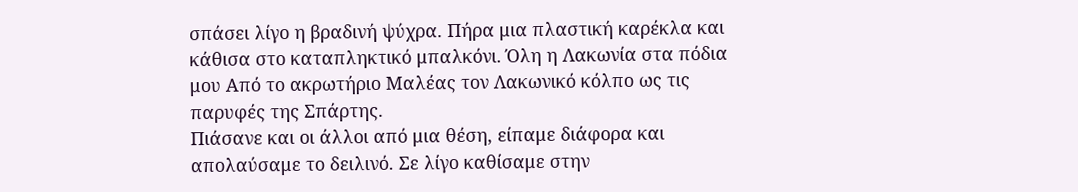σπάσει λίγο η βραδινή ψύχρα. Πήρα μια πλαστική καρέκλα και κάθισα στο καταπληκτικό μπαλκόνι. Όλη η Λακωνία στα πόδια μου Από το ακρωτήριο Μαλέας τον Λακωνικό κόλπο ως τις παρυφές της Σπάρτης.
Πιάσανε και οι άλλοι από μια θέση, είπαμε διάφορα και απολαύσαμε το δειλινό. Σε λίγο καθίσαμε στην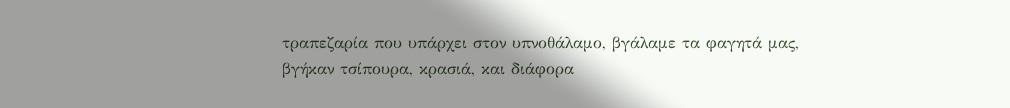τραπεζαρία που υπάρχει στον υπνοθάλαμο, βγάλαμε τα φαγητά μας, βγήκαν τσίπουρα, κρασιά, και διάφορα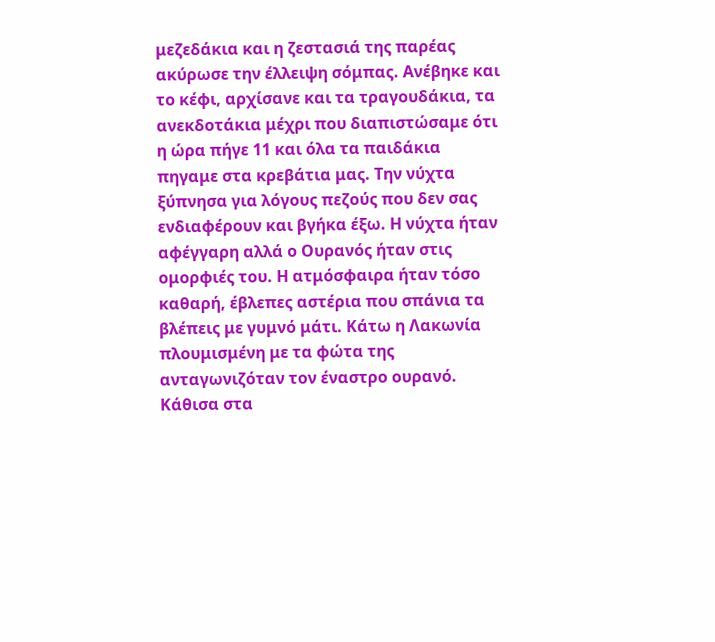μεζεδάκια και η ζεστασιά της παρέας ακύρωσε την έλλειψη σόμπας. Ανέβηκε και το κέφι, αρχίσανε και τα τραγουδάκια, τα ανεκδοτάκια μέχρι που διαπιστώσαμε ότι η ώρα πήγε 11 και όλα τα παιδάκια πηγαμε στα κρεβάτια μας. Την νύχτα ξύπνησα για λόγους πεζούς που δεν σας ενδιαφέρουν και βγήκα έξω. Η νύχτα ήταν αφέγγαρη αλλά ο Ουρανός ήταν στις ομορφιές του. Η ατμόσφαιρα ήταν τόσο καθαρή, έβλεπες αστέρια που σπάνια τα βλέπεις με γυμνό μάτι. Κάτω η Λακωνία πλουμισμένη με τα φώτα της ανταγωνιζόταν τον έναστρο ουρανό. Κάθισα στα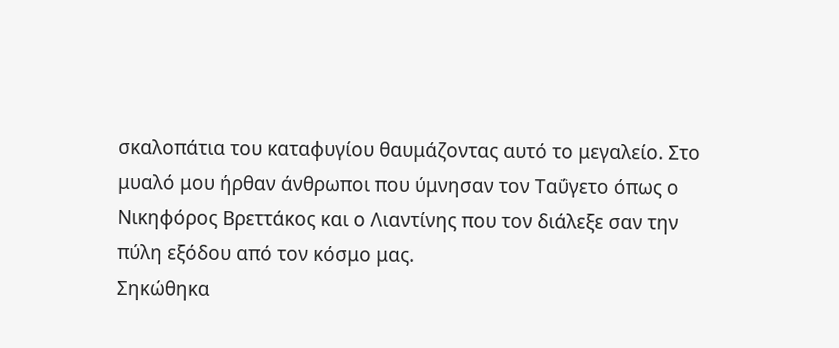σκαλοπάτια του καταφυγίου θαυμάζοντας αυτό το μεγαλείο. Στο μυαλό μου ήρθαν άνθρωποι που ύμνησαν τον Ταΰγετο όπως ο Νικηφόρος Βρεττάκος και ο Λιαντίνης που τον διάλεξε σαν την πύλη εξόδου από τον κόσμο μας.
Σηκώθηκα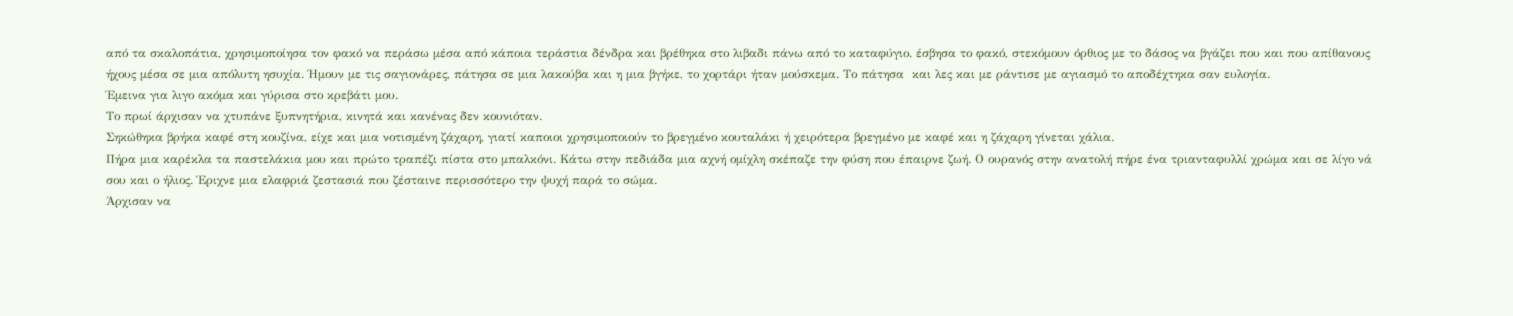από τα σκαλοπάτια, χρησιμοποίησα τον φακό να περάσω μέσα από κάποια τεράστια δένδρα και βρέθηκα στο λιβαδι πάνω από το καταφύγιο. έσβησα το φακό, στεκόμουν όρθιος με το δάσος να βγάζει που και που απίθανους ήχους μέσα σε μια απόλυτη ησυχία. Ήμουν με τις σαγιονάρες, πάτησα σε μια λακούβα και η μια βγήκε, το χορτάρι ήταν μούσκεμα. Το πάτησα  και λες και με ράντισε με αγιασμό το αποδέχτηκα σαν ευλογία.
Έμεινα για λιγο ακόμα και γύρισα στο κρεβάτι μου.
Το πρωί άρχισαν να χτυπάνε ξυπνητήρια, κινητά και κανένας δεν κουνιόταν.
Σηκώθηκα βρήκα καφέ στη κουζίνα, είχε και μια νοτισμένη ζάχαρη, γιατί καποιοι χρησιμοποιούν το βρεγμένο κουταλάκι ή χειρότερα βρεγμένο με καφέ και η ζάχαρη γίνεται χάλια.
Πήρα μια καρέκλα τα παστελάκια μου και πρώτο τραπέζι πίστα στο μπαλκόνι. Κάτω στην πεδιάδα μια αχνή ομίχλη σκέπαζε την φύση που έπαιρνε ζωή. Ο ουρανός στην ανατολή πήρε ένα τριανταφυλλί χρώμα και σε λίγο νά σου και ο ήλιος. Έριχνε μια ελαφριά ζεστασιά που ζέσταινε περισσότερο την ψυχή παρά το σώμα.
Άρχισαν να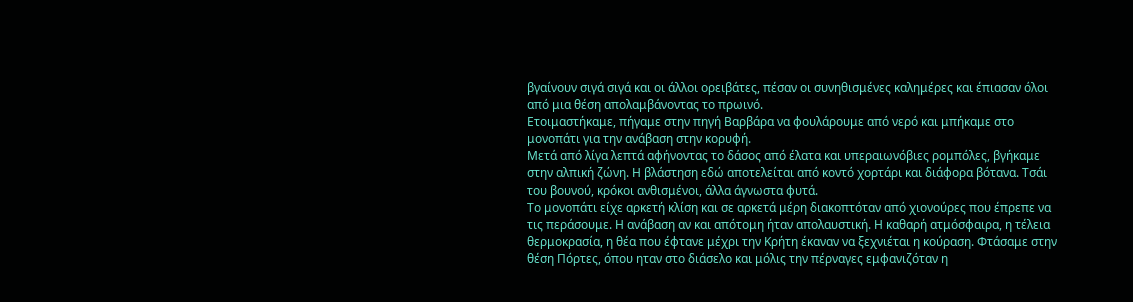βγαίνουν σιγά σιγά και οι άλλοι ορειβάτες, πέσαν οι συνηθισμένες καλημέρες και έπιασαν όλοι από μια θέση απολαμβάνοντας το πρωινό.
Ετοιμαστήκαμε, πήγαμε στην πηγή Βαρβάρα να φουλάρουμε από νερό και μπήκαμε στο μονοπάτι για την ανάβαση στην κορυφή.
Μετά από λίγα λεπτά αφήνοντας το δάσος από έλατα και υπεραιωνόβιες ρομπόλες, βγήκαμε στην αλπική ζώνη. Η βλάστηση εδώ αποτελείται από κοντό χορτάρι και διάφορα βότανα. Τσάι του βουνού, κρόκοι ανθισμένοι, άλλα άγνωστα φυτά.
Το μονοπάτι είχε αρκετή κλίση και σε αρκετά μέρη διακοπτόταν από χιονούρες που έπρεπε να τις περάσουμε. Η ανάβαση αν και απότομη ήταν απολαυστική. Η καθαρή ατμόσφαιρα, η τέλεια θερμοκρασία, η θέα που έφτανε μέχρι την Κρήτη έκαναν να ξεχνιέται η κούραση. Φτάσαμε στην θέση Πόρτες, όπου ηταν στο διάσελο και μόλις την πέρναγες εμφανιζόταν η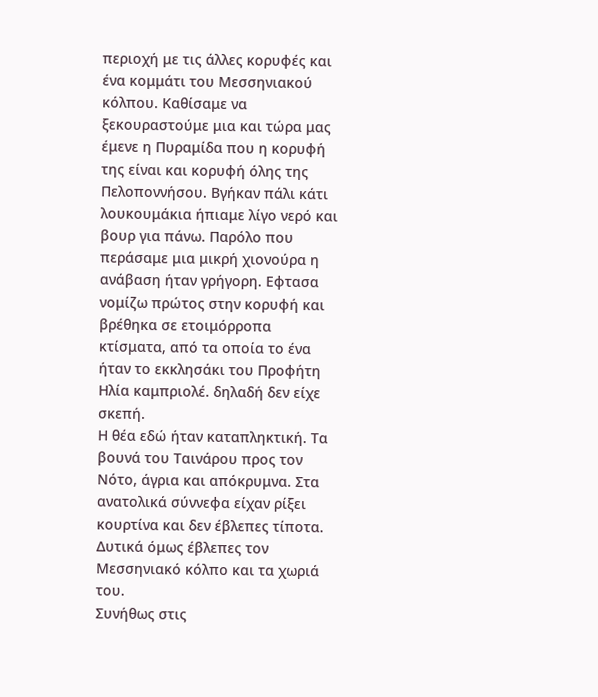περιοχή με τις άλλες κορυφές και ένα κομμάτι του Μεσσηνιακού κόλπου. Καθίσαμε να ξεκουραστούμε μια και τώρα μας έμενε η Πυραμίδα που η κορυφή της είναι και κορυφή όλης της Πελοποννήσου. Βγήκαν πάλι κάτι λουκουμάκια ήπιαμε λίγο νερό και βουρ για πάνω. Παρόλο που περάσαμε μια μικρή χιονούρα η ανάβαση ήταν γρήγορη. Εφτασα νομίζω πρώτος στην κορυφή και βρέθηκα σε ετοιμόρροπα κτίσματα, από τα οποία το ένα ήταν το εκκλησάκι του Προφήτη Ηλία καμπριολέ. δηλαδή δεν είχε σκεπή.
Η θέα εδώ ήταν καταπληκτική. Τα βουνά του Ταινάρου προς τον Νότο, άγρια και απόκρυμνα. Στα ανατολικά σύννεφα είχαν ρίξει κουρτίνα και δεν έβλεπες τίποτα. Δυτικά όμως έβλεπες τον Μεσσηνιακό κόλπο και τα χωριά του.
Συνήθως στις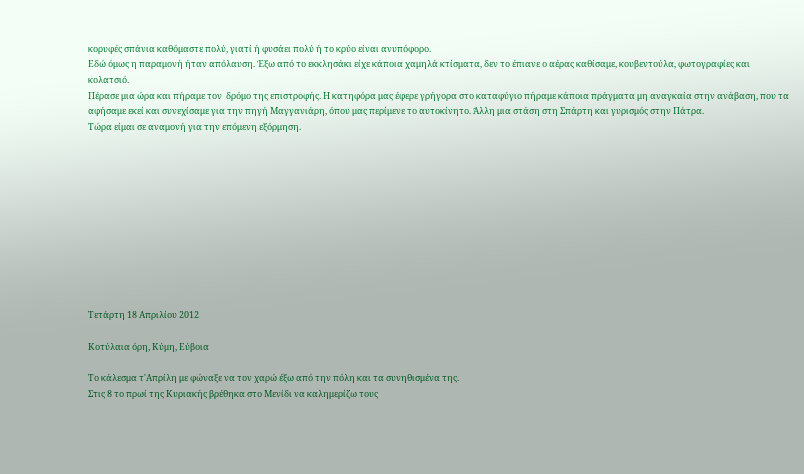κορυφές σπάνια καθόμαστε πολύ, γιατί ή φυσάει πολύ ή το κρύο είναι ανυπόφορο.
Εδώ όμως η παραμονή ήταν απόλαυση. Έξω από το εκκλησάκι είχε κάποια χαμηλά κτίσματα, δεν το έπιανε ο αέρας καθίσαμε, κουβεντούλα, φωτογραφίες και κολατσιό.
Πέρασε μια ώρα και πήραμε τον  δρόμο της επιστροφής. Η κατηφόρα μας έφερε γρήγορα στο καταφύγιο πήραμε κάποια πράγματα μη αναγκαία στην ανάβαση, που τα αφήσαμε εκεί και συνεχίσαμε για την πηγή Μαγγανιάρη, όπου μας περίμενε το αυτοκίνητο. Άλλη μια στάση στη Σπάρτη και γυρισμός στην Πάτρα.
Τώρα είμαι σε αναμονή για την επόμενη εξόρμηση.











Τετάρτη 18 Απριλίου 2012

Κοτύλαια όρη, Κύμη, Εύβοια

Το κάλεσμα τ'Απρίλη με φώναξε να τον χαρώ έξω από την πόλη και τα συνηθισμένα της.
Στις 8 το πρωί της Κυριακής βρέθηκα στο Μενίδι να καλημερίζω τους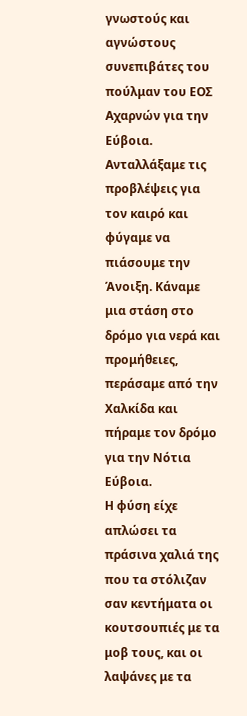γνωστούς και αγνώστους συνεπιβάτες του πούλμαν του ΕΟΣ Αχαρνών για την Εύβοια.
Ανταλλάξαμε τις προβλέψεις για τον καιρό και φύγαμε να πιάσουμε την Άνοιξη. Κάναμε μια στάση στο δρόμο για νερά και προμήθειες, περάσαμε από την Χαλκίδα και πήραμε τον δρόμο για την Νότια Εύβοια.
Η φύση είχε απλώσει τα πράσινα χαλιά της που τα στόλιζαν σαν κεντήματα οι κουτσουπιές με τα μοβ τους, και οι λαψάνες με τα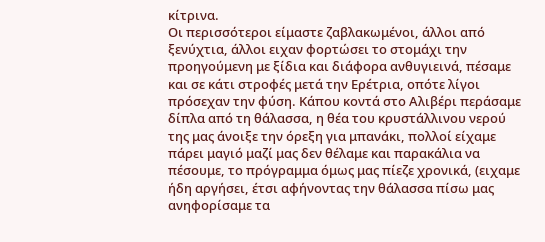κίτρινα.
Οι περισσότεροι είμαστε ζαβλακωμένοι, άλλοι από ξενύχτια, άλλοι ειχαν φορτώσει το στομάχι την προηγούμενη με ξίδια και διάφορα ανθυγιεινά, πέσαμε και σε κάτι στροφές μετά την Ερέτρια, οπότε λίγοι πρόσεχαν την φύση. Κάπου κοντά στο Αλιβέρι περάσαμε δίπλα από τη θάλασσα, η θέα του κρυστάλλινου νερού της μας άνοιξε την όρεξη για μπανάκι, πολλοί είχαμε πάρει μαγιό μαζί μας δεν θέλαμε και παρακάλια να πέσουμε, το πρόγραμμα όμως μας πίεζε χρονικά, (ειχαμε ήδη αργήσει, έτσι αφήνοντας την θάλασσα πίσω μας ανηφορίσαμε τα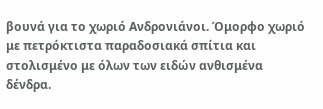βουνά για το χωριό Ανδρονιάνοι. Όμορφο χωριό με πετρόκτιστα παραδοσιακά σπίτια και στολισμένο με όλων των ειδών ανθισμένα δένδρα.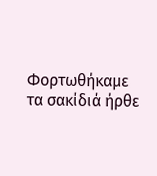Φορτωθήκαμε τα σακίδιά ήρθε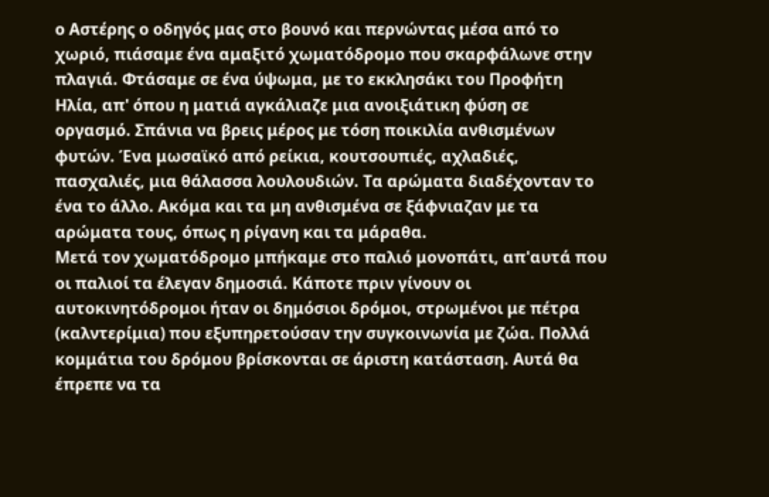ο Αστέρης ο οδηγός μας στο βουνό και περνώντας μέσα από το χωριό, πιάσαμε ένα αμαξιτό χωματόδρομο που σκαρφάλωνε στην πλαγιά. Φτάσαμε σε ένα ύψωμα, με το εκκλησάκι του Προφήτη Ηλία, απ' όπου η ματιά αγκάλιαζε μια ανοιξιάτικη φύση σε οργασμό. Σπάνια να βρεις μέρος με τόση ποικιλία ανθισμένων φυτών. Ένα μωσαϊκό από ρείκια, κουτσουπιές, αχλαδιές, πασχαλιές, μια θάλασσα λουλουδιών. Τα αρώματα διαδέχονταν το ένα το άλλο. Ακόμα και τα μη ανθισμένα σε ξάφνιαζαν με τα αρώματα τους, όπως η ρίγανη και τα μάραθα.
Μετά τον χωματόδρομο μπήκαμε στο παλιό μονοπάτι, απ'αυτά που οι παλιοί τα έλεγαν δημοσιά. Κάποτε πριν γίνουν οι αυτοκινητόδρομοι ήταν οι δημόσιοι δρόμοι, στρωμένοι με πέτρα (καλντερίμια) που εξυπηρετούσαν την συγκοινωνία με ζώα. Πολλά κομμάτια του δρόμου βρίσκονται σε άριστη κατάσταση. Αυτά θα έπρεπε να τα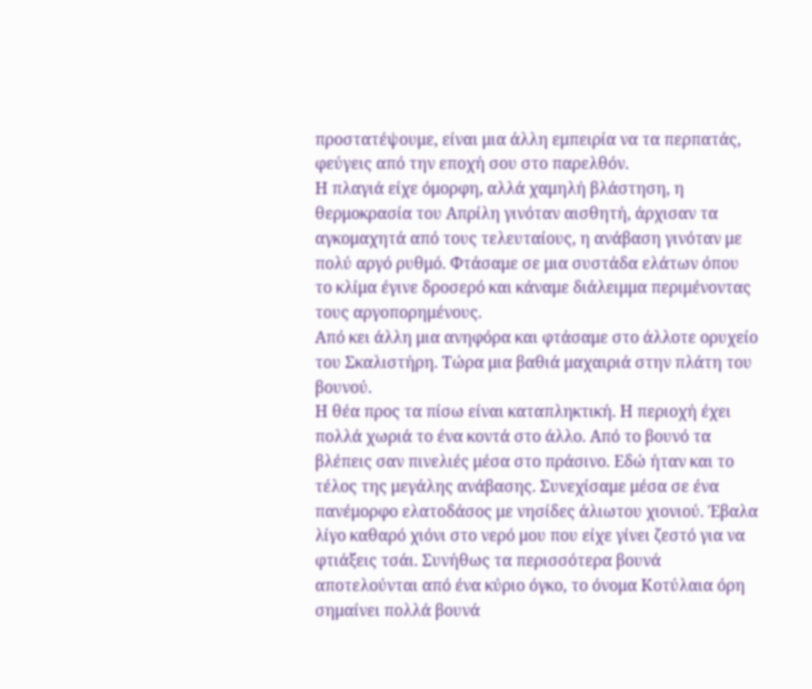προστατέψουμε, είναι μια άλλη εμπειρία να τα περπατάς, φεύγεις από την εποχή σου στο παρελθόν.
Η πλαγιά είχε όμορφη, αλλά χαμηλή βλάστηση, η θερμοκρασία του Απρίλη γινόταν αισθητή, άρχισαν τα αγκομαχητά από τους τελευταίους, η ανάβαση γινόταν με πολύ αργό ρυθμό. Φτάσαμε σε μια συστάδα ελάτων όπου το κλίμα έγινε δροσερό και κάναμε διάλειμμα περιμένοντας τους αργοπορημένους.
Από κει άλλη μια ανηφόρα και φτάσαμε στο άλλοτε ορυχείο του Σκαλιστήρη. Τώρα μια βαθιά μαχαιριά στην πλάτη του βουνού.
Η θέα προς τα πίσω είναι καταπληκτική. Η περιοχή έχει πολλά χωριά το ένα κοντά στο άλλο. Από το βουνό τα βλέπεις σαν πινελιές μέσα στο πράσινο. Εδώ ήταν και το τέλος της μεγάλης ανάβασης. Συνεχίσαμε μέσα σε ένα πανέμορφο ελατοδάσος με νησίδες άλιωτου χιονιού. Έβαλα λίγο καθαρό χιόνι στο νερό μου που είχε γίνει ζεστό για να φτιάξεις τσάι. Συνήθως τα περισσότερα βουνά αποτελούνται από ένα κύριο όγκο, το όνομα Κοτύλαια όρη σημαίνει πολλά βουνά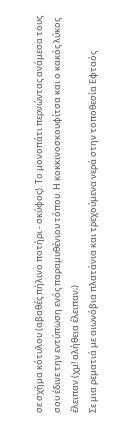σε σχήμα κότυλου (αβαθές πήλινο ποτήρι - σκύφος). Το μονοπάτι περνώντας ανάμεσα τους σου έδινε την εντύπωση ενός παραμυθένιου τόπου. Η κοκκινοσκουφίτσα και ο κακός λύκος έλειπαν (χμ! αλήθεια έλειπαν;)
Σε μια ρεματιά με αιωνόβια πλατάνια και τρεχούμενα νερά στην τοποθεσία Εφταός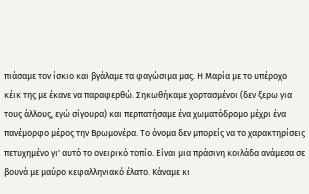πιάσαμε τον ίσκιο και βγάλαμε τα φαγώσιμα μας. Η Μαρία με το υπέροχο κέικ της με έκανε να παραφερθώ. Σηκωθήκαμε χορτασμένοι (δεν ξερω για τους άλλους, εγώ σίγουρα) και περπατήσαμε ένα χωματόδρομο μέχρι ένα πανέμορφο μέρος την Βρωμονέρα. Το όνομα δεν μπορείς να το χαρακτηρίσεις πετυχημένο γι' αυτό το ονειρικό τοπίο. Είναι μια πράσινη κοιλάδα ανάμεσα σε βουνά με μαύρο κεφαλληνιακό έλατο. Κάναμε κι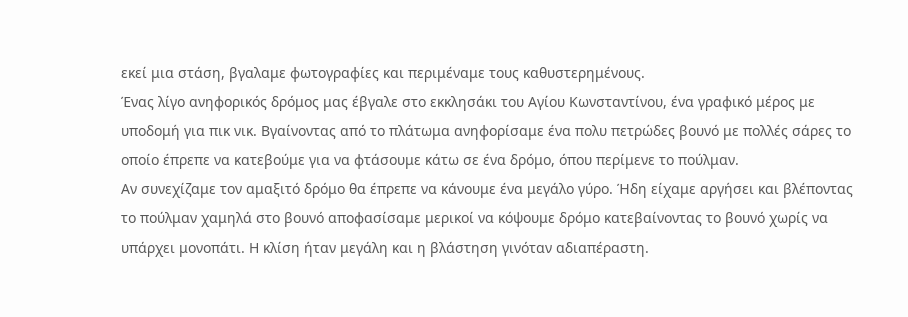εκεί μια στάση, βγαλαμε φωτογραφίες και περιμέναμε τους καθυστερημένους.
Ένας λίγο ανηφορικός δρόμος μας έβγαλε στο εκκλησάκι του Αγίου Κωνσταντίνου, ένα γραφικό μέρος με υποδομή για πικ νικ. Βγαίνοντας από το πλάτωμα ανηφορίσαμε ένα πολυ πετρώδες βουνό με πολλές σάρες το οποίο έπρεπε να κατεβούμε για να φτάσουμε κάτω σε ένα δρόμο, όπου περίμενε το πούλμαν.
Αν συνεχίζαμε τον αμαξιτό δρόμο θα έπρεπε να κάνουμε ένα μεγάλο γύρο. Ήδη είχαμε αργήσει και βλέποντας το πούλμαν χαμηλά στο βουνό αποφασίσαμε μερικοί να κόψουμε δρόμο κατεβαίνοντας το βουνό χωρίς να υπάρχει μονοπάτι. Η κλίση ήταν μεγάλη και η βλάστηση γινόταν αδιαπέραστη.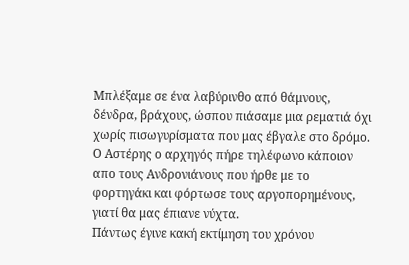Μπλέξαμε σε ένα λαβύρινθο από θάμνους, δένδρα, βράχους, ώσπου πιάσαμε μια ρεματιά όχι χωρίς πισωγυρίσματα που μας έβγαλε στο δρόμο.
Ο Αστέρης ο αρχηγός πήρε τηλέφωνο κάποιον απο τους Ανδρονιάνους που ήρθε με το φορτηγάκι και φόρτωσε τους αργοπορημένους, γιατί θα μας έπιανε νύχτα.
Πάντως έγινε κακή εκτίμηση του χρόνου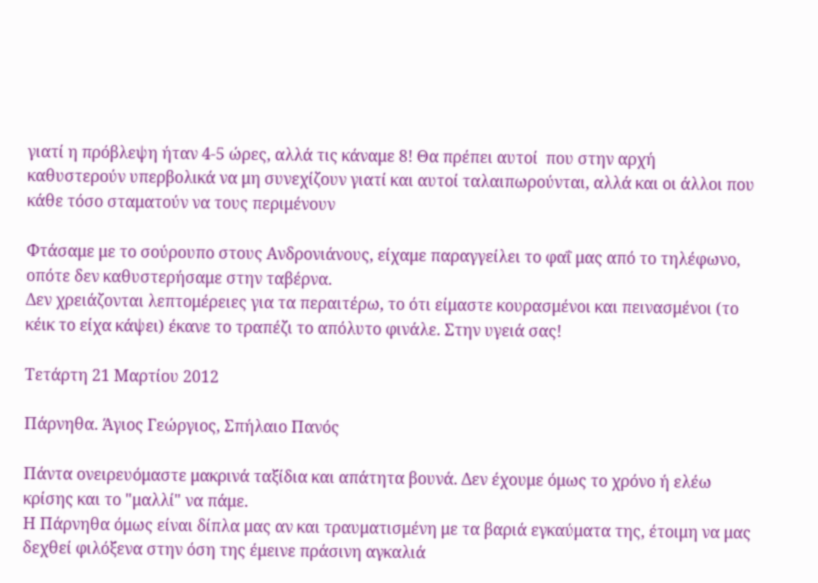γιατί η πρόβλεψη ήταν 4-5 ώρες, αλλά τις κάναμε 8! Θα πρέπει αυτοί  που στην αρχή καθυστερούν υπερβολικά να μη συνεχίζουν γιατί και αυτοί ταλαιπωρούνται, αλλά και οι άλλοι που κάθε τόσο σταματούν να τους περιμένουν

Φτάσαμε με το σούρουπο στους Ανδρονιάνους, είχαμε παραγγείλει το φαΐ μας από το τηλέφωνο, οπότε δεν καθυστερήσαμε στην ταβέρνα.
Δεν χρειάζονται λεπτομέρειες για τα περαιτέρω, το ότι είμαστε κουρασμένοι και πεινασμένοι (το κέικ το είχα κάψει) έκανε το τραπέζι το απόλυτο φινάλε. Στην υγειά σας!

Τετάρτη 21 Μαρτίου 2012

Πάρνηθα. Άγιος Γεώργιος, Σπήλαιο Πανός

Πάντα ονειρευόμαστε μακρινά ταξίδια και απάτητα βουνά. Δεν έχουμε όμως το χρόνο ή ελέω κρίσης και το "μαλλί" να πάμε.
Η Πάρνηθα όμως είναι δίπλα μας αν και τραυματισμένη με τα βαριά εγκαύματα της, έτοιμη να μας δεχθεί φιλόξενα στην όση της έμεινε πράσινη αγκαλιά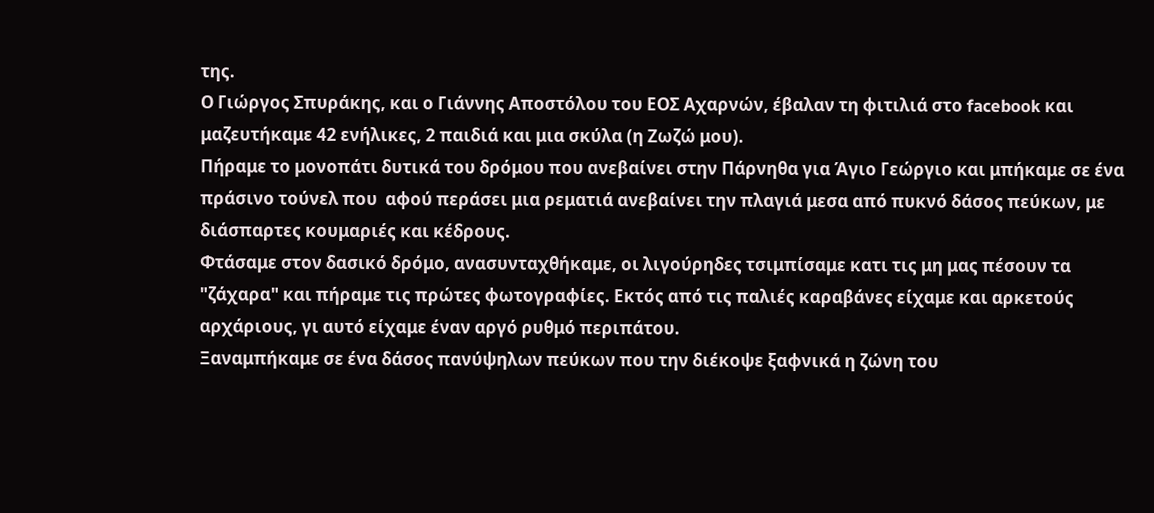της.
Ο Γιώργος Σπυράκης, και ο Γιάννης Αποστόλου του ΕΟΣ Αχαρνών, έβαλαν τη φιτιλιά στο facebook και μαζευτήκαμε 42 ενήλικες, 2 παιδιά και μια σκύλα (η Ζωζώ μου).
Πήραμε το μονοπάτι δυτικά του δρόμου που ανεβαίνει στην Πάρνηθα για Άγιο Γεώργιο και μπήκαμε σε ένα πράσινο τούνελ που  αφού περάσει μια ρεματιά ανεβαίνει την πλαγιά μεσα από πυκνό δάσος πεύκων, με διάσπαρτες κουμαριές και κέδρους.
Φτάσαμε στον δασικό δρόμο, ανασυνταχθήκαμε, οι λιγούρηδες τσιμπίσαμε κατι τις μη μας πέσουν τα "ζάχαρα" και πήραμε τις πρώτες φωτογραφίες. Εκτός από τις παλιές καραβάνες είχαμε και αρκετούς αρχάριους, γι αυτό είχαμε έναν αργό ρυθμό περιπάτου.
Ξαναμπήκαμε σε ένα δάσος πανύψηλων πεύκων που την διέκοψε ξαφνικά η ζώνη του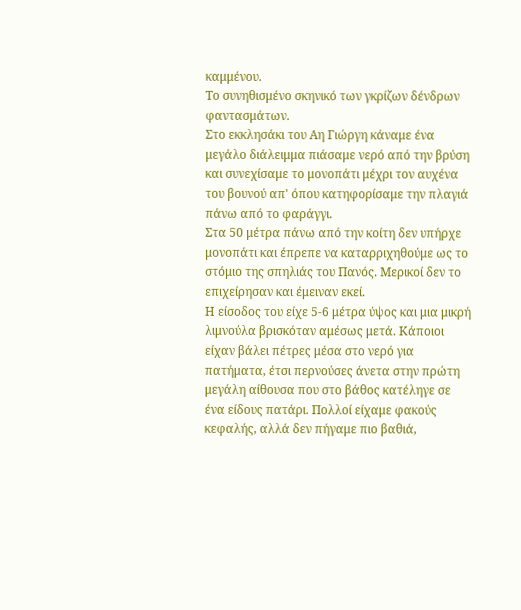καμμένου.
Το συνηθισμένο σκηνικό των γκρίζων δένδρων φαντασμάτων.
Στο εκκλησάκι του Αη Γιώργη κάναμε ένα μεγάλο διάλειμμα πιάσαμε νερό από την βρύση και συνεχίσαμε το μονοπάτι μέχρι τον αυχένα του βουνού απ' όπου κατηφορίσαμε την πλαγιά πάνω από το φαράγγι.
Στα 50 μέτρα πάνω από την κοίτη δεν υπήρχε μονοπάτι και έπρεπε να καταρριχηθούμε ως το στόμιο της σπηλιάς του Πανός. Μερικοί δεν το επιχείρησαν και έμειναν εκεί.
Η είσοδος του είχε 5-6 μέτρα ύψος και μια μικρή λιμνούλα βρισκόταν αμέσως μετά. Κάποιοι είχαν βάλει πέτρες μέσα στο νερό για πατήματα, έτσι περνούσες άνετα στην πρώτη μεγάλη αίθουσα που στο βάθος κατέληγε σε ένα είδους πατάρι. Πολλοί είχαμε φακούς κεφαλής, αλλά δεν πήγαμε πιο βαθιά,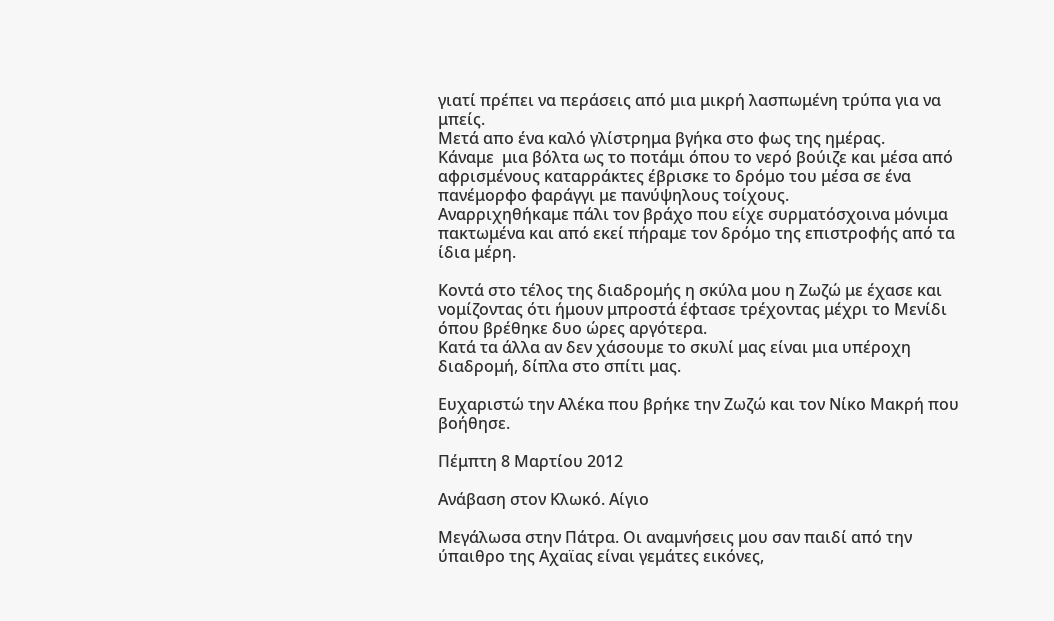γιατί πρέπει να περάσεις από μια μικρή λασπωμένη τρύπα για να μπείς.
Μετά απο ένα καλό γλίστρημα βγήκα στο φως της ημέρας.
Κάναμε  μια βόλτα ως το ποτάμι όπου το νερό βούιζε και μέσα από αφρισμένους καταρράκτες έβρισκε το δρόμο του μέσα σε ένα πανέμορφο φαράγγι με πανύψηλους τοίχους.
Αναρριχηθήκαμε πάλι τον βράχο που είχε συρματόσχοινα μόνιμα πακτωμένα και από εκεί πήραμε τον δρόμο της επιστροφής από τα ίδια μέρη.

Κοντά στο τέλος της διαδρομής η σκύλα μου η Ζωζώ με έχασε και νομίζοντας ότι ήμουν μπροστά έφτασε τρέχοντας μέχρι το Μενίδι όπου βρέθηκε δυο ώρες αργότερα.
Κατά τα άλλα αν δεν χάσουμε το σκυλί μας είναι μια υπέροχη διαδρομή, δίπλα στο σπίτι μας.

Ευχαριστώ την Αλέκα που βρήκε την Ζωζώ και τον Νίκο Μακρή που βοήθησε.

Πέμπτη 8 Μαρτίου 2012

Ανάβαση στον Κλωκό. Αίγιο

Μεγάλωσα στην Πάτρα. Οι αναμνήσεις μου σαν παιδί από την ύπαιθρο της Αχαϊας είναι γεμάτες εικόνες,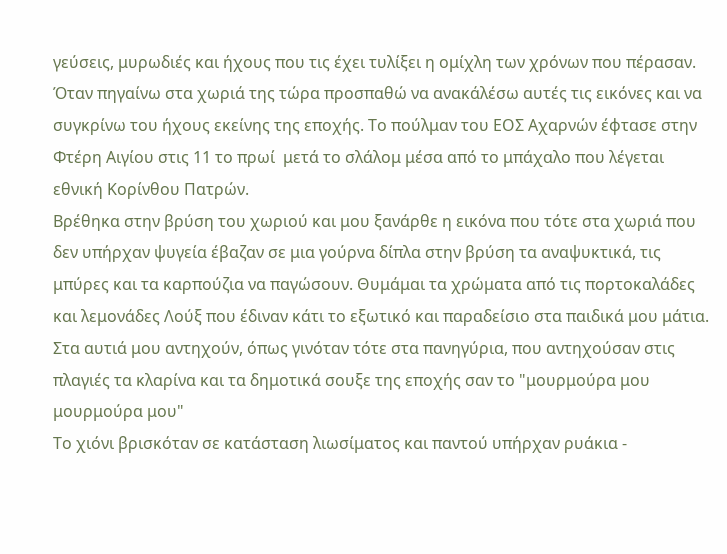γεύσεις, μυρωδιές και ήχους που τις έχει τυλίξει η ομίχλη των χρόνων που πέρασαν. Όταν πηγαίνω στα χωριά της τώρα προσπαθώ να ανακάλέσω αυτές τις εικόνες και να συγκρίνω του ήχους εκείνης της εποχής. Το πούλμαν του ΕΟΣ Αχαρνών έφτασε στην Φτέρη Αιγίου στις 11 το πρωί  μετά το σλάλομ μέσα από το μπάχαλο που λέγεται εθνική Κορίνθου Πατρών.
Βρέθηκα στην βρύση του χωριού και μου ξανάρθε η εικόνα που τότε στα χωριά που δεν υπήρχαν ψυγεία έβαζαν σε μια γούρνα δίπλα στην βρύση τα αναψυκτικά, τις μπύρες και τα καρπούζια να παγώσουν. Θυμάμαι τα χρώματα από τις πορτοκαλάδες και λεμονάδες Λούξ που έδιναν κάτι το εξωτικό και παραδείσιο στα παιδικά μου μάτια. Στα αυτιά μου αντηχούν, όπως γινόταν τότε στα πανηγύρια, που αντηχούσαν στις πλαγιές τα κλαρίνα και τα δημοτικά σουξε της εποχής σαν το "μουρμούρα μου μουρμούρα μου"
Το χιόνι βρισκόταν σε κατάσταση λιωσίματος και παντού υπήρχαν ρυάκια -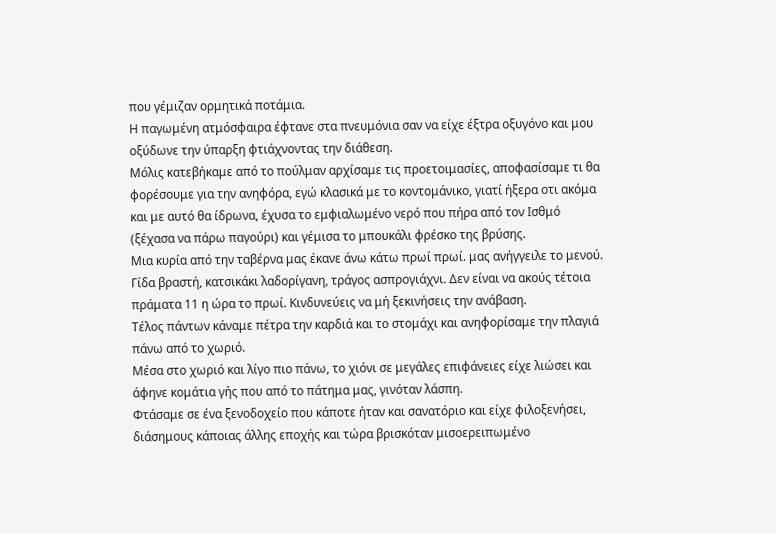που γέμιζαν ορμητικά ποτάμια.
Η παγωμένη ατμόσφαιρα έφτανε στα πνευμόνια σαν να είχε έξτρα οξυγόνο και μου οξύδωνε την ύπαρξη φτιάχνοντας την διάθεση.
Μόλις κατεβήκαμε από το πούλμαν αρχίσαμε τις προετοιμασίες, αποφασίσαμε τι θα φορέσουμε για την ανηφόρα, εγώ κλασικά με το κοντομάνικο, γιατί ήξερα οτι ακόμα και με αυτό θα ίδρωνα, έχυσα το εμφιαλωμένο νερό που πήρα από τον Ισθμό (ξέχασα να πάρω παγούρι) και γέμισα το μπουκάλι φρέσκο της βρύσης.
Μια κυρία από την ταβέρνα μας έκανε άνω κάτω πρωί πρωί. μας ανήγγειλε το μενού. Γίδα βραστή, κατσικάκι λαδορίγανη, τράγος ασπρογιάχνι. Δεν είναι να ακούς τέτοια πράματα 11 η ώρα το πρωί. Κινδυνεύεις να μή ξεκινήσεις την ανάβαση.
Τέλος πάντων κάναμε πέτρα την καρδιά και το στομάχι και ανηφορίσαμε την πλαγιά πάνω από το χωριό.
Μέσα στο χωριό και λίγο πιο πάνω, το χιόνι σε μεγάλες επιφάνειες είχε λιώσει και άφηνε κομάτια γής που από το πάτημα μας, γινόταν λάσπη.
Φτάσαμε σε ένα ξενοδοχείο που κάποτε ήταν και σανατόριο και είχε φιλοξενήσει, διάσημους κάποιας άλλης εποχής και τώρα βρισκόταν μισοερειπωμένο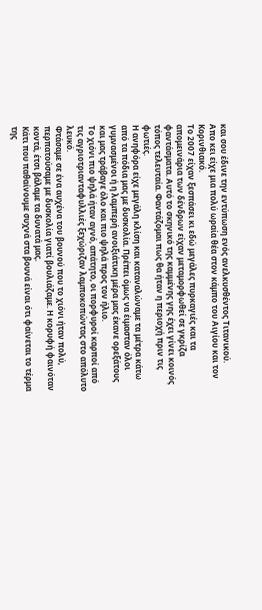και σου έδινε την εντύπωση ενός ανελκυσθέντος Τιτανικού.
Απο κει είχε μια πολύ ωραία θέα στον κάμπο του Αιγίου και τον Κορινθιακό.
Το 2007 είχαν ξεσπάσει κι εδώ μεγάλες πυρκαγιές και τα απομεινάρια των δένδρων είχαν μεταμορφωθεί σε γκρίζα φαντάσματα. Αυτό το σκηνικό της καμμένης γης έχει γίνει κοινός τόπος τελευταία. Φαντάζομαι πως θα ήταν η περιοχή πριν τις φωτιές.
Η ανηφόρα είχε μεγάλη κλίση και καταναλώναμε τα μέτρα κάτω από τα πόδια μας με δυσκολία. Πρέπει όμως να έιμασταν όλοι γυμνασμένοι ή η λαμπερή ανοιξιάτικη μέρα μας έκανε ορεξάτους και μας τράβαγε όλο και πιο ψηλά προς τον ήλιο.
Το χιόνι πιο ψηλά ήταν αγνό, απάτητο, οι πορφυροί καρποί από τις αγριοτριανταφυλλιές ξεχώριζαν λαμποκοπώντας στο απόλυτο λευκό.
Φτάσαμε σε ένα αυχένα του βουνού που το χιόνι ήταν πολύ, περπατούσαμε με δυσκολία γιατί βουλιάζαμε. Η κορυφή φαινόταν κοντά, έτσι βάλαμε τα δυνατά μας.
Κάτι που παθαίνουμε συχνά στα βουνά είναι ότι φαίνεται το τέρμα της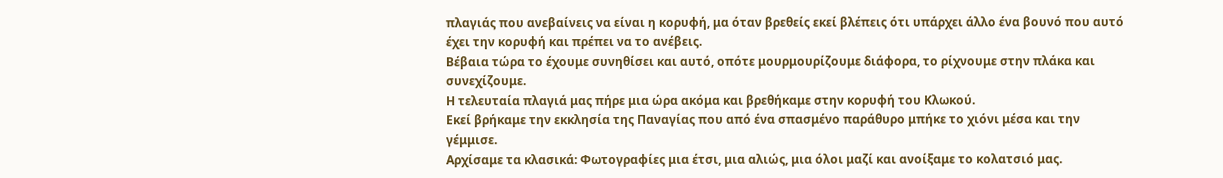πλαγιάς που ανεβαίνεις να είναι η κορυφή, μα όταν βρεθείς εκεί βλέπεις ότι υπάρχει άλλο ένα βουνό που αυτό έχει την κορυφή και πρέπει να το ανέβεις.
Βέβαια τώρα το έχουμε συνηθίσει και αυτό, οπότε μουρμουρίζουμε διάφορα, το ρίχνουμε στην πλάκα και συνεχίζουμε.
Η τελευταία πλαγιά μας πήρε μια ώρα ακόμα και βρεθήκαμε στην κορυφή του Κλωκού.
Εκεί βρήκαμε την εκκλησία της Παναγίας που από ένα σπασμένο παράθυρο μπήκε το χιόνι μέσα και την γέμμισε.
Αρχίσαμε τα κλασικά: Φωτογραφίες μια έτσι, μια αλιώς, μια όλοι μαζί και ανοίξαμε το κολατσιό μας.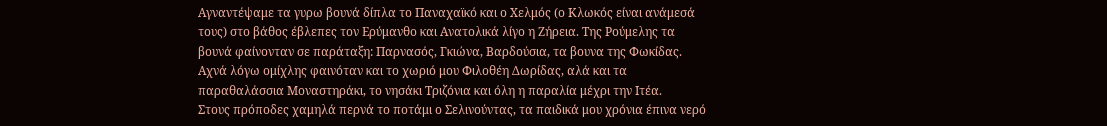Αγναντέψαμε τα γυρω βουνά δίπλα το Παναχαϊκό και ο Χελμός (ο Κλωκός είναι ανάμεσά τους) στο βάθος έβλεπες τον Ερύμανθο και Ανατολικά λίγο η Ζήρεια. Της Ρούμελης τα βουνά φαίνονταν σε παράταξη: Παρνασός, Γκιώνα, Βαρδούσια, τα βουνα της Φωκίδας. Αχνά λόγω ομίχλης φαινόταν και το χωριό μου Φιλοθέη Δωρίδας, αλά και τα παραθαλάσσια Μοναστηράκι, το νησάκι Τριζόνια και όλη η παραλία μέχρι την Ιτέα.
Στους πρόποδες χαμηλά περνά το ποτάμι ο Σελινούντας, τα παιδικά μου χρόνια έπινα νερό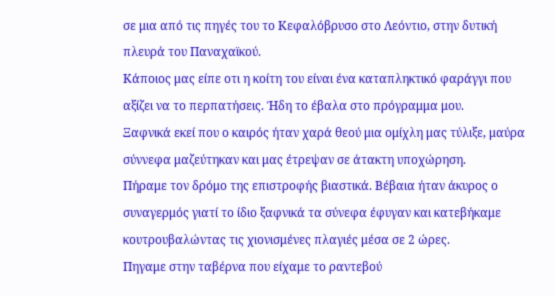σε μια από τις πηγές του το Κεφαλόβρυσο στο Λεόντιο, στην δυτική πλευρά του Παναχαϊκού.
Κάποιος μας είπε οτι η κοίτη του είναι ένα καταπληκτικό φαράγγι που αξίζει να το περπατήσεις. Ήδη το έβαλα στο πρόγραμμα μου.
Ξαφνικά εκεί που ο καιρός ήταν χαρά θεού μια ομίχλη μας τύλιξε, μαύρα σύννεφα μαζεύτηκαν και μας έτρεψαν σε άτακτη υποχώρηση.
Πήραμε τον δρόμο της επιστροφής βιαστικά. Βέβαια ήταν άκυρος ο συναγερμός γιατί το ίδιο ξαφνικά τα σύνεφα έφυγαν και κατεβήκαμε κουτρουβαλώντας τις χιονισμένες πλαγιές μέσα σε 2 ώρες.
Πηγαμε στην ταβέρνα που είχαμε το ραντεβού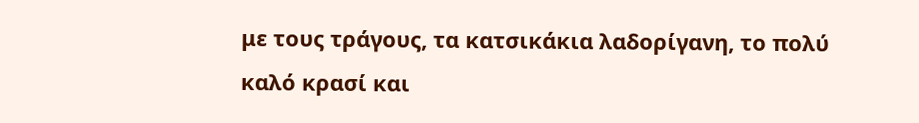με τους τράγους, τα κατσικάκια λαδορίγανη, το πολύ καλό κρασί και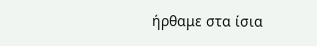ήρθαμε στα ίσια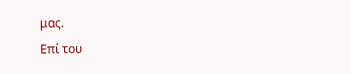μας.
Επί του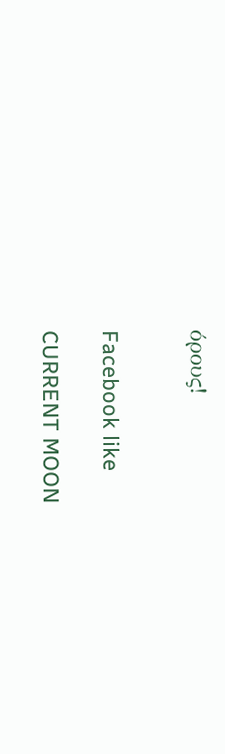όρους!


Facebook like

CURRENT MOON